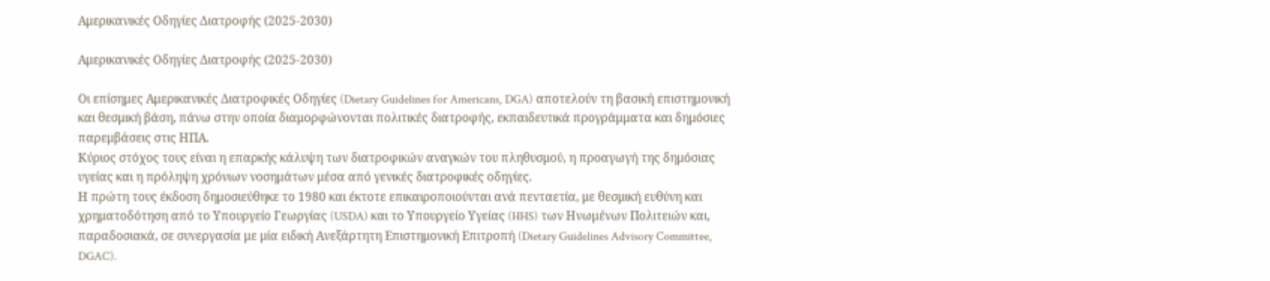Αμερικανικές Οδηγίες Διατροφής (2025-2030)

Αμερικανικές Οδηγίες Διατροφής (2025-2030)

Οι επίσημες Αμερικανικές Διατροφικές Οδηγίες (Dietary Guidelines for Americans, DGA) αποτελούν τη βασική επιστημονική και θεσμική βάση, πάνω στην οποία διαμορφώνονται πολιτικές διατροφής, εκπαιδευτικά προγράμματα και δημόσιες παρεμβάσεις στις ΗΠΑ.
Κύριος στόχος τους είναι η επαρκής κάλυψη των διατροφικών αναγκών του πληθυσμού, η προαγωγή της δημόσιας υγείας και η πρόληψη χρόνιων νοσημάτων μέσα από γενικές διατροφικές οδηγίες.
Η πρώτη τους έκδοση δημοσιεύθηκε το 1980 και έκτοτε επικαιροποιούνται ανά πενταετία, με θεσμική ευθύνη και χρηματοδότηση από το Υπουργείο Γεωργίας (USDA) και το Υπουργείο Υγείας (HHS) των Ηνωμένων Πολιτειών και, παραδοσιακά, σε συνεργασία με μία ειδική Ανεξάρτητη Επιστημονική Επιτροπή (Dietary Guidelines Advisory Committee, DGAC).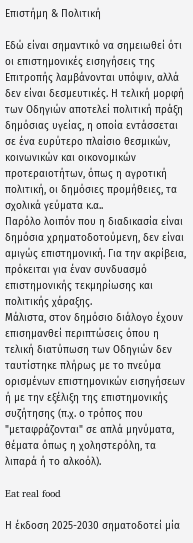Επιστήμη & Πολιτική

Εδώ είναι σημαντικό να σημειωθεί ότι οι επιστημονικές εισηγήσεις της Επιτροπής λαμβάνονται υπόψιν, αλλά δεν είναι δεσμευτικές. Η τελική μορφή των Οδηγιών αποτελεί πολιτική πράξη δημόσιας υγείας, η οποία εντάσσεται σε ένα ευρύτερο πλαίσιο θεσμικών, κοινωνικών και οικονομικών προτεραιοτήτων, όπως η αγροτική πολιτική, οι δημόσιες προμήθειες, τα σχολικά γεύματα κ.α..
Παρόλο λοιπόν που η διαδικασία είναι δημόσια χρηματοδοτούμενη, δεν είναι αμιγώς επιστημονική. Για την ακρίβεια, πρόκειται για έναν συνδυασμό επιστημονικής τεκμηρίωσης και πολιτικής χάραξης.
Μάλιστα, στον δημόσιο διάλογο έχουν επισημανθεί περιπτώσεις όπου η τελική διατύπωση των Οδηγιών δεν ταυτίστηκε πλήρως με το πνεύμα ορισμένων επιστημονικών εισηγήσεων ή με την εξέλιξη της επιστημονικής συζήτησης (π.χ. ο τρόπος που "μεταφράζονται" σε απλά μηνύματα, θέματα όπως η χοληστερόλη, τα λιπαρά ή το αλκοόλ).

Eat real food

Η έκδοση 2025-2030 σηματοδοτεί μία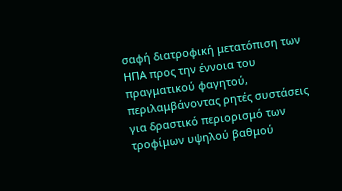σαφή διατροφική μετατόπιση των ΗΠΑ προς την έννοια του πραγματικού φαγητού, περιλαμβάνοντας ρητές συστάσεις για δραστικό περιορισμό των τροφίμων υψηλού βαθμού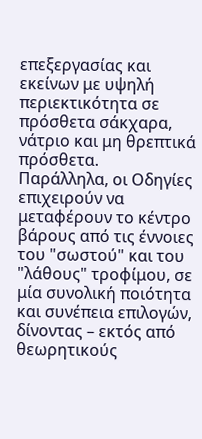επεξεργασίας και εκείνων με υψηλή περιεκτικότητα σε πρόσθετα σάκχαρα, νάτριο και μη θρεπτικά πρόσθετα.
Παράλληλα, οι Οδηγίες επιχειρούν να μεταφέρουν το κέντρο βάρους από τις έννοιες του "σωστού" και του "λάθους" τροφίμου, σε μία συνολική ποιότητα και συνέπεια επιλογών, δίνοντας – εκτός από θεωρητικούς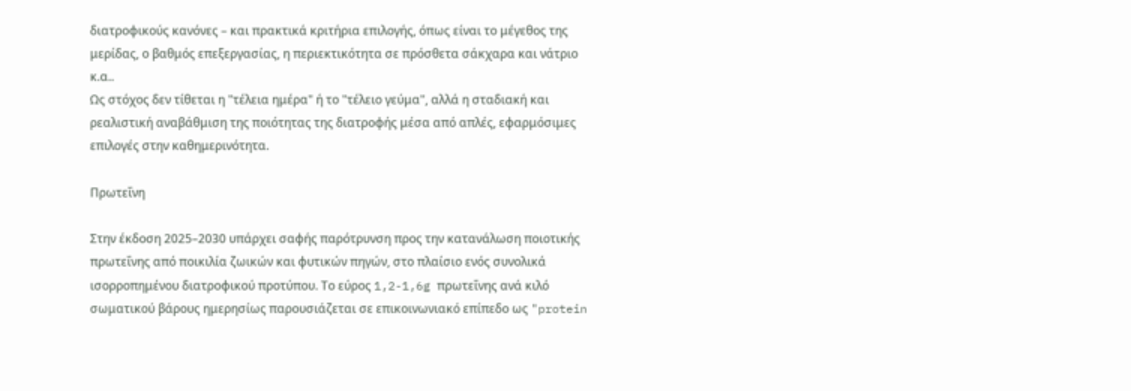διατροφικούς κανόνες – και πρακτικά κριτήρια επιλογής, όπως είναι το μέγεθος της μερίδας, ο βαθμός επεξεργασίας, η περιεκτικότητα σε πρόσθετα σάκχαρα και νάτριο κ.α..
Ως στόχος δεν τίθεται η "τέλεια ημέρα" ή το "τέλειο γεύμα", αλλά η σταδιακή και ρεαλιστική αναβάθμιση της ποιότητας της διατροφής μέσα από απλές, εφαρμόσιμες επιλογές στην καθημερινότητα.

Πρωτεΐνη

Στην έκδοση 2025–2030 υπάρχει σαφής παρότρυνση προς την κατανάλωση ποιοτικής πρωτεΐνης από ποικιλία ζωικών και φυτικών πηγών, στο πλαίσιο ενός συνολικά ισορροπημένου διατροφικού προτύπου. Το εύρος 1,2-1,6g πρωτεΐνης ανά κιλό σωματικού βάρους ημερησίως παρουσιάζεται σε επικοινωνιακό επίπεδο ως "protein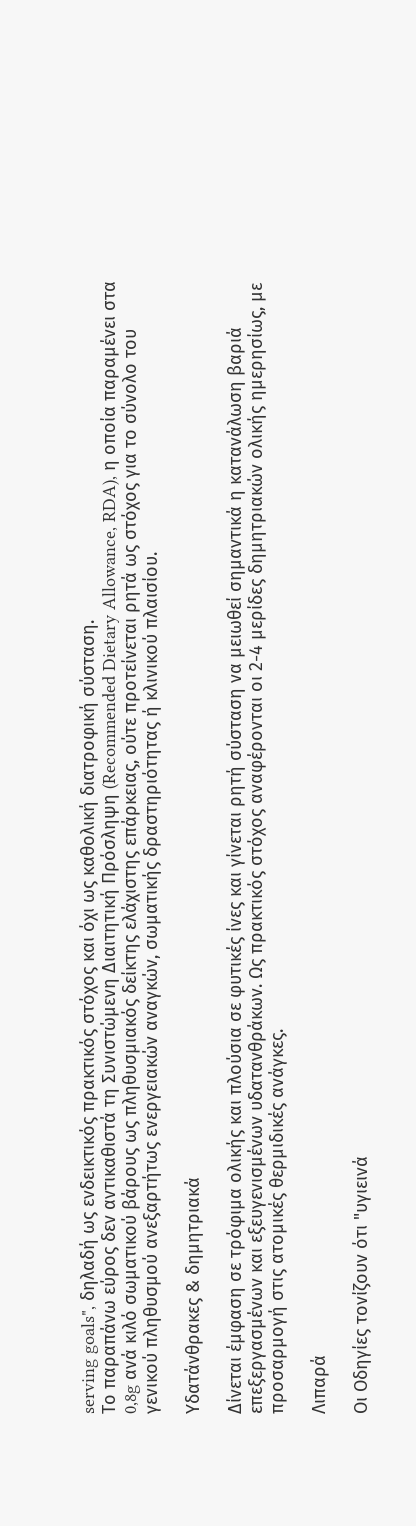serving goals", δηλαδή ως ενδεικτικός πρακτικός στόχος και όχι ως καθολική διατροφική σύσταση.
Το παραπάνω εύρος δεν αντικαθιστά τη Συνιστώμενη Διαιτητική Πρόσληψη (Recommended Dietary Allowance, RDA), η οποία παραμένει στα 0,8g ανά κιλό σωματικού βάρους ως πληθυσμιακός δείκτης ελάχιστης επάρκειας, ούτε προτείνεται ρητά ως στόχος για το σύνολο του γενικού πληθυσμού ανεξαρτήτως ενεργειακών αναγκών, σωματικής δραστηριότητας ή κλινικού πλαισίου.

Υδατάνθρακες & δημητριακά

Δίνεται έμφαση σε τρόφιμα ολικής και πλούσια σε φυτικές ίνες και γίνεται ρητή σύσταση να μειωθεί σημαντικά η κατανάλωση βαριά επεξεργασμένων και εξευγενισμένων υδατανθράκων. Ως πρακτικός στόχος αναφέρονται οι 2-4 μερίδες δημητριακών ολικής ημερησίως, με προσαρμογή στις ατομικές θερμιδικές ανάγκες.

Λιπαρά

Οι Οδηγίες τονίζουν ότι "υγιεινά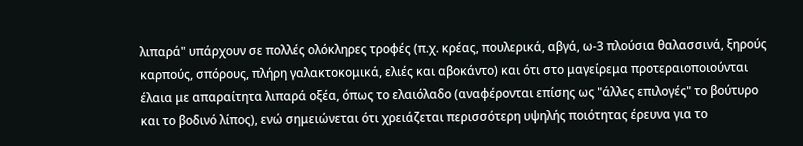λιπαρά" υπάρχουν σε πολλές ολόκληρες τροφές (π.χ. κρέας, πουλερικά, αβγά, ω-3 πλούσια θαλασσινά, ξηρούς καρπούς, σπόρους, πλήρη γαλακτοκομικά, ελιές και αβοκάντο) και ότι στο μαγείρεμα προτεραιοποιούνται έλαια με απαραίτητα λιπαρά οξέα, όπως το ελαιόλαδο (αναφέρονται επίσης ως "άλλες επιλογές" το βούτυρο και το βοδινό λίπος), ενώ σημειώνεται ότι χρειάζεται περισσότερη υψηλής ποιότητας έρευνα για το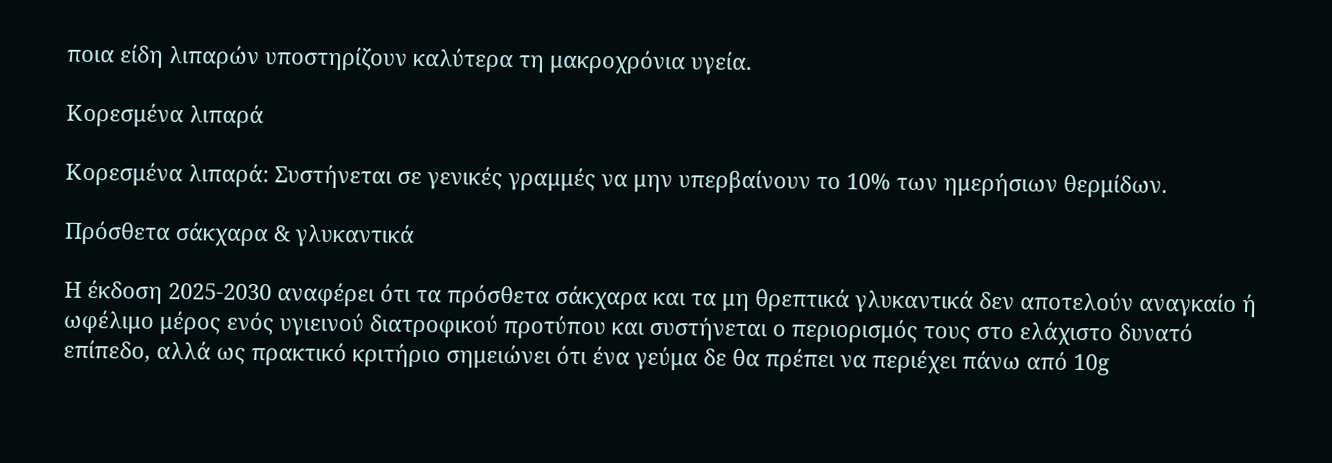ποια είδη λιπαρών υποστηρίζουν καλύτερα τη μακροχρόνια υγεία.

Κορεσμένα λιπαρά

Κορεσμένα λιπαρά: Συστήνεται σε γενικές γραμμές να μην υπερβαίνουν το 10% των ημερήσιων θερμίδων.

Πρόσθετα σάκχαρα & γλυκαντικά

Η έκδοση 2025-2030 αναφέρει ότι τα πρόσθετα σάκχαρα και τα μη θρεπτικά γλυκαντικά δεν αποτελούν αναγκαίο ή ωφέλιμο μέρος ενός υγιεινού διατροφικού προτύπου και συστήνεται ο περιορισμός τους στο ελάχιστο δυνατό επίπεδο, αλλά ως πρακτικό κριτήριο σημειώνει ότι ένα γεύμα δε θα πρέπει να περιέχει πάνω από 10g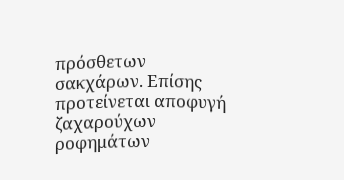πρόσθετων σακχάρων. Επίσης προτείνεται αποφυγή ζαχαρούχων ροφημάτων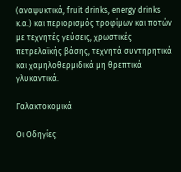(αναψυκτικά, fruit drinks, energy drinks κ.α.) και περιορισμός τροφίμων και ποτών με τεχνητές γεύσεις, χρωστικές πετρελαϊκής βάσης, τεχνητά συντηρητικά και χαμηλοθερμιδικά μη θρεπτικά γλυκαντικά.

Γαλακτοκομικά

Οι Οδηγίες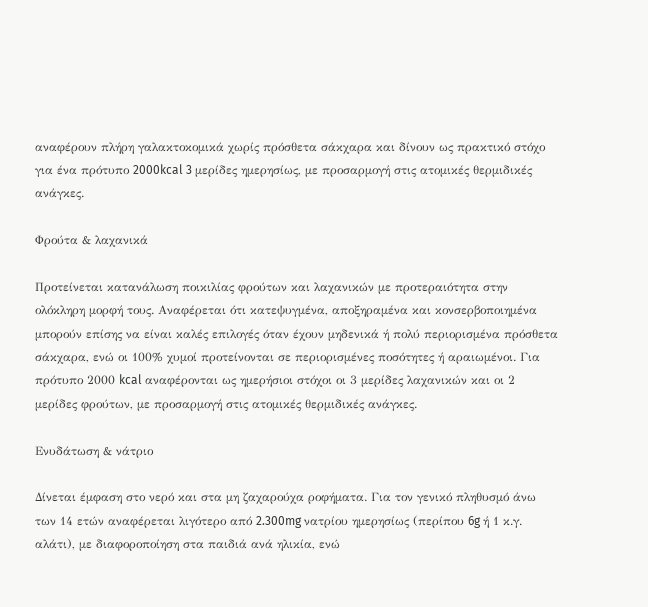αναφέρουν πλήρη γαλακτοκομικά χωρίς πρόσθετα σάκχαρα και δίνουν ως πρακτικό στόχο για ένα πρότυπο 2000kcal 3 μερίδες ημερησίως, με προσαρμογή στις ατομικές θερμιδικές ανάγκες.

Φρούτα & λαχανικά

Προτείνεται κατανάλωση ποικιλίας φρούτων και λαχανικών με προτεραιότητα στην ολόκληρη μορφή τους. Αναφέρεται ότι κατεψυγμένα, αποξηραμένα και κονσερβοποιημένα μπορούν επίσης να είναι καλές επιλογές όταν έχουν μηδενικά ή πολύ περιορισμένα πρόσθετα σάκχαρα, ενώ οι 100% χυμοί προτείνονται σε περιορισμένες ποσότητες ή αραιωμένοι. Για πρότυπο 2000 kcal αναφέρονται ως ημερήσιοι στόχοι οι 3 μερίδες λαχανικών και οι 2 μερίδες φρούτων, με προσαρμογή στις ατομικές θερμιδικές ανάγκες.

Ενυδάτωση & νάτριο

Δίνεται έμφαση στο νερό και στα μη ζαχαρούχα ροφήματα. Για τον γενικό πληθυσμό άνω των 14 ετών αναφέρεται λιγότερο από 2.300mg νατρίου ημερησίως (περίπου 6g ή 1 κ.γ. αλάτι), με διαφοροποίηση στα παιδιά ανά ηλικία, ενώ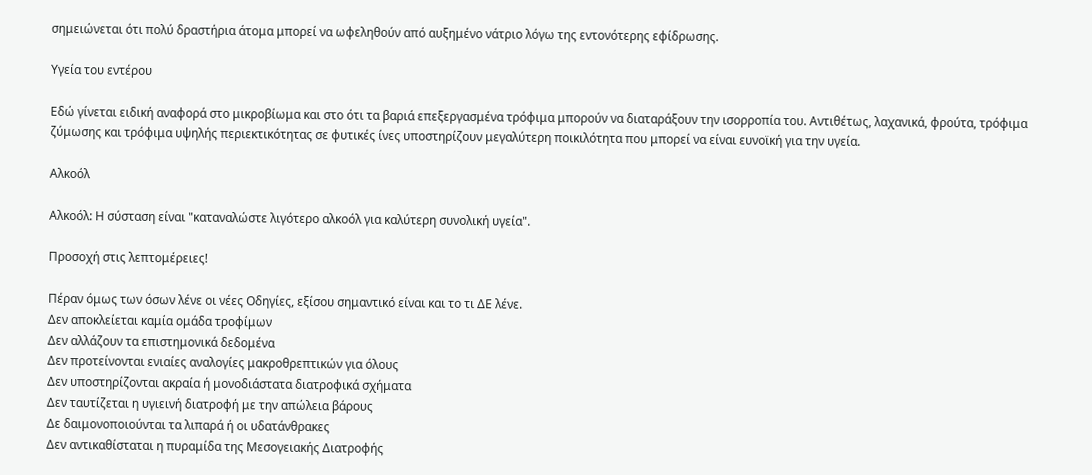σημειώνεται ότι πολύ δραστήρια άτομα μπορεί να ωφεληθούν από αυξημένο νάτριο λόγω της εντονότερης εφίδρωσης.

Υγεία του εντέρου

Εδώ γίνεται ειδική αναφορά στο μικροβίωμα και στο ότι τα βαριά επεξεργασμένα τρόφιμα μπορούν να διαταράξουν την ισορροπία του. Αντιθέτως, λαχανικά, φρούτα, τρόφιμα ζύμωσης και τρόφιμα υψηλής περιεκτικότητας σε φυτικές ίνες υποστηρίζουν μεγαλύτερη ποικιλότητα που μπορεί να είναι ευνοϊκή για την υγεία.

Αλκοόλ

Αλκοόλ: Η σύσταση είναι "καταναλώστε λιγότερο αλκοόλ για καλύτερη συνολική υγεία".

Προσοχή στις λεπτομέρειες!

Πέραν όμως των όσων λένε οι νέες Οδηγίες, εξίσου σημαντικό είναι και το τι ΔΕ λένε.
Δεν αποκλείεται καμία ομάδα τροφίμων
Δεν αλλάζουν τα επιστημονικά δεδομένα
Δεν προτείνονται ενιαίες αναλογίες μακροθρεπτικών για όλους
Δεν υποστηρίζονται ακραία ή μονοδιάστατα διατροφικά σχήματα
Δεν ταυτίζεται η υγιεινή διατροφή με την απώλεια βάρους
Δε δαιμονοποιούνται τα λιπαρά ή οι υδατάνθρακες
Δεν αντικαθίσταται η πυραμίδα της Μεσογειακής Διατροφής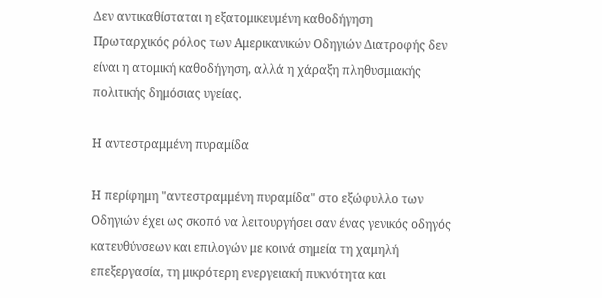Δεν αντικαθίσταται η εξατομικευμένη καθοδήγηση
Πρωταρχικός ρόλος των Αμερικανικών Οδηγιών Διατροφής δεν είναι η ατομική καθοδήγηση, αλλά η χάραξη πληθυσμιακής πολιτικής δημόσιας υγείας.

Η αντεστραμμένη πυραμίδα

Η περίφημη "αντεστραμμένη πυραμίδα" στο εξώφυλλο των Οδηγιών έχει ως σκοπό να λειτουργήσει σαν ένας γενικός οδηγός κατευθύνσεων και επιλογών με κοινά σημεία τη χαμηλή επεξεργασία, τη μικρότερη ενεργειακή πυκνότητα και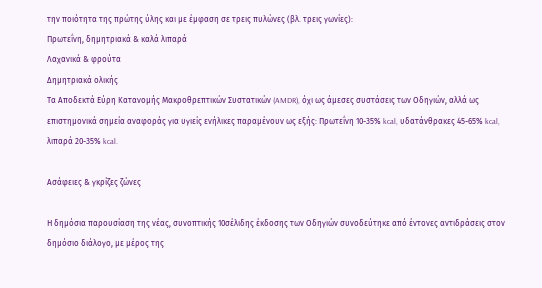την ποιότητα της πρώτης ύλης και με έμφαση σε τρεις πυλώνες (βλ. τρεις γωνίες):
Πρωτεΐνη, δημητριακά & καλά λιπαρά
Λαχανικά & φρούτα
Δημητριακά ολικής
Τα Αποδεκτά Εύρη Κατανομής Μακροθρεπτικών Συστατικών (AMDR), όχι ως άμεσες συστάσεις των Οδηγιών, αλλά ως επιστημονικά σημεία αναφοράς για υγιείς ενήλικες παραμένουν ως εξής: Πρωτεΐνη 10-35% kcal, υδατάνθρακες 45-65% kcal, λιπαρά 20-35% kcal.

Ασάφειες & γκρίζες ζώνες

Η δημόσια παρουσίαση της νέας, συνοπτικής 10σέλιδης έκδοσης των Οδηγιών συνοδεύτηκε από έντονες αντιδράσεις στον δημόσιο διάλογο, με μέρος της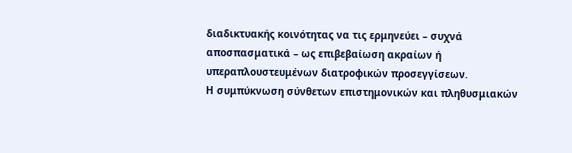διαδικτυακής κοινότητας να τις ερμηνεύει – συχνά αποσπασματικά – ως επιβεβαίωση ακραίων ή υπεραπλουστευμένων διατροφικών προσεγγίσεων.
Η συμπύκνωση σύνθετων επιστημονικών και πληθυσμιακών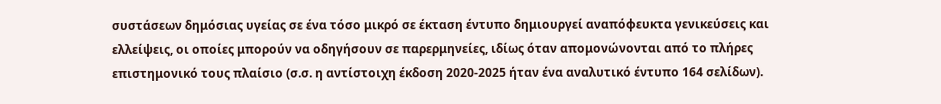συστάσεων δημόσιας υγείας σε ένα τόσο μικρό σε έκταση έντυπο δημιουργεί αναπόφευκτα γενικεύσεις και ελλείψεις, οι οποίες μπορούν να οδηγήσουν σε παρερμηνείες, ιδίως όταν απομονώνονται από το πλήρες επιστημονικό τους πλαίσιο (σ.σ. η αντίστοιχη έκδοση 2020-2025 ήταν ένα αναλυτικό έντυπο 164 σελίδων).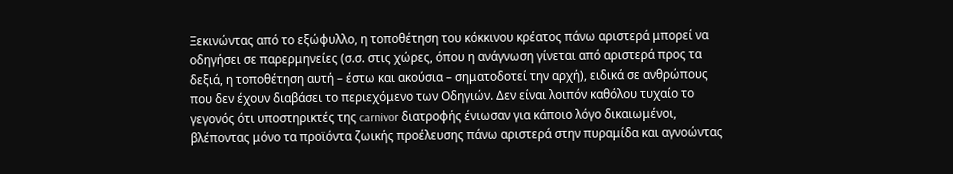Ξεκινώντας από το εξώφυλλο, η τοποθέτηση του κόκκινου κρέατος πάνω αριστερά μπορεί να οδηγήσει σε παρερμηνείες (σ.σ. στις χώρες, όπου η ανάγνωση γίνεται από αριστερά προς τα δεξιά, η τοποθέτηση αυτή – έστω και ακούσια – σηματοδοτεί την αρχή), ειδικά σε ανθρώπους που δεν έχουν διαβάσει το περιεχόμενο των Οδηγιών. Δεν είναι λοιπόν καθόλου τυχαίο το γεγονός ότι υποστηρικτές της carnivor διατροφής ένιωσαν για κάποιο λόγο δικαιωμένοι, βλέποντας μόνο τα προϊόντα ζωικής προέλευσης πάνω αριστερά στην πυραμίδα και αγνοώντας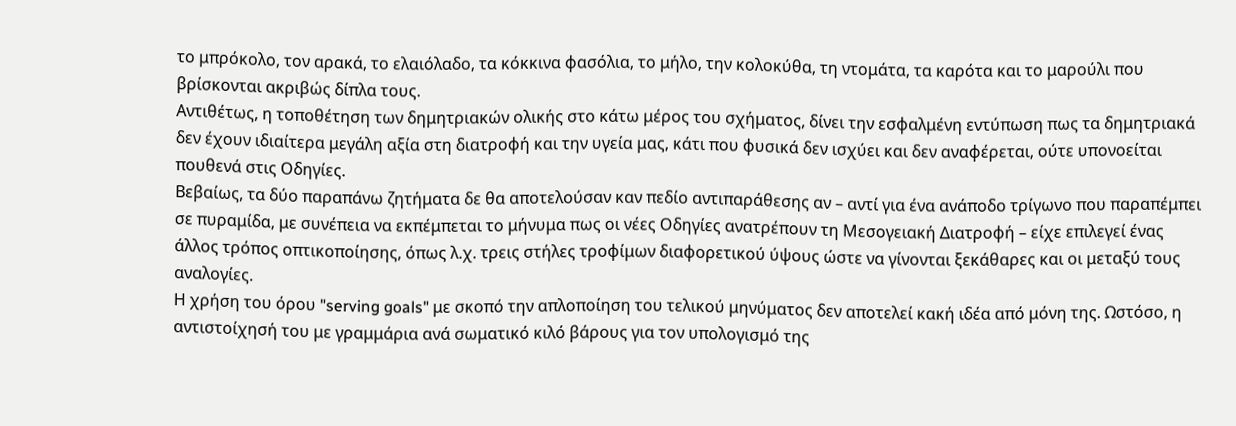το μπρόκολο, τον αρακά, το ελαιόλαδο, τα κόκκινα φασόλια, το μήλο, την κολοκύθα, τη ντομάτα, τα καρότα και το μαρούλι που βρίσκονται ακριβώς δίπλα τους.
Αντιθέτως, η τοποθέτηση των δημητριακών ολικής στο κάτω μέρος του σχήματος, δίνει την εσφαλμένη εντύπωση πως τα δημητριακά δεν έχουν ιδιαίτερα μεγάλη αξία στη διατροφή και την υγεία μας, κάτι που φυσικά δεν ισχύει και δεν αναφέρεται, ούτε υπονοείται πουθενά στις Οδηγίες.
Βεβαίως, τα δύο παραπάνω ζητήματα δε θα αποτελούσαν καν πεδίο αντιπαράθεσης αν – αντί για ένα ανάποδο τρίγωνο που παραπέμπει σε πυραμίδα, με συνέπεια να εκπέμπεται το μήνυμα πως οι νέες Οδηγίες ανατρέπουν τη Μεσογειακή Διατροφή – είχε επιλεγεί ένας άλλος τρόπος οπτικοποίησης, όπως λ.χ. τρεις στήλες τροφίμων διαφορετικού ύψους ώστε να γίνονται ξεκάθαρες και οι μεταξύ τους αναλογίες.
Η χρήση του όρου "serving goals" με σκοπό την απλοποίηση του τελικού μηνύματος δεν αποτελεί κακή ιδέα από μόνη της. Ωστόσο, η αντιστοίχησή του με γραμμάρια ανά σωματικό κιλό βάρους για τον υπολογισμό της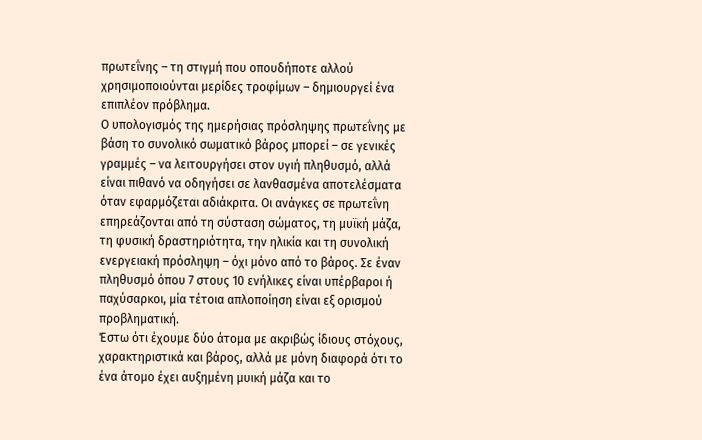πρωτεΐνης – τη στιγμή που οπουδήποτε αλλού χρησιμοποιούνται μερίδες τροφίμων – δημιουργεί ένα επιπλέον πρόβλημα.
Ο υπολογισμός της ημερήσιας πρόσληψης πρωτεΐνης με βάση το συνολικό σωματικό βάρος μπορεί – σε γενικές γραμμές – να λειτουργήσει στον υγιή πληθυσμό, αλλά είναι πιθανό να οδηγήσει σε λανθασμένα αποτελέσματα όταν εφαρμόζεται αδιάκριτα. Οι ανάγκες σε πρωτεΐνη επηρεάζονται από τη σύσταση σώματος, τη μυϊκή μάζα, τη φυσική δραστηριότητα, την ηλικία και τη συνολική ενεργειακή πρόσληψη – όχι μόνο από το βάρος. Σε έναν πληθυσμό όπου 7 στους 10 ενήλικες είναι υπέρβαροι ή παχύσαρκοι, μία τέτοια απλοποίηση είναι εξ ορισμού προβληματική.
Έστω ότι έχουμε δύο άτομα με ακριβώς ίδιους στόχους, χαρακτηριστικά και βάρος, αλλά με μόνη διαφορά ότι το ένα άτομο έχει αυξημένη μυική μάζα και το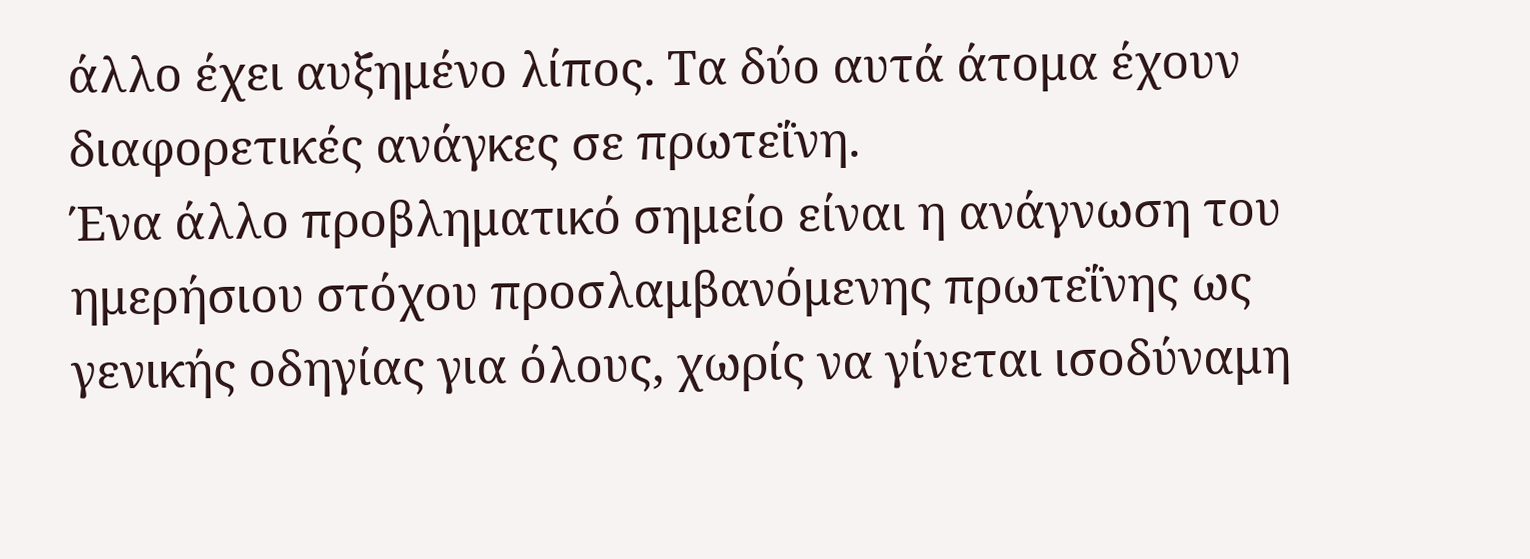άλλο έχει αυξημένο λίπος. Τα δύο αυτά άτομα έχουν διαφορετικές ανάγκες σε πρωτεΐνη.
Ένα άλλο προβληματικό σημείο είναι η ανάγνωση του ημερήσιου στόχου προσλαμβανόμενης πρωτεΐνης ως γενικής οδηγίας για όλους, χωρίς να γίνεται ισοδύναμη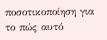ποσοτικοποίηση για το πώς αυτό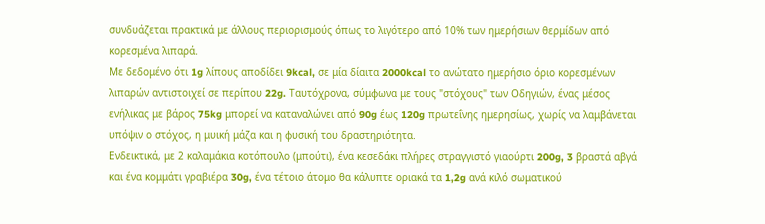συνδυάζεται πρακτικά με άλλους περιορισμούς όπως το λιγότερο από 10% των ημερήσιων θερμίδων από κορεσμένα λιπαρά.
Με δεδομένο ότι 1g λίπους αποδίδει 9kcal, σε μία δίαιτα 2000kcal το ανώτατο ημερήσιο όριο κορεσμένων λιπαρών αντιστοιχεί σε περίπου 22g. Ταυτόχρονα, σύμφωνα με τους "στόχους" των Οδηγιών, ένας μέσος ενήλικας με βάρος 75kg μπορεί να καταναλώνει από 90g έως 120g πρωτεΐνης ημερησίως, χωρίς να λαμβάνεται υπόψιν ο στόχος, η μυική μάζα και η φυσική του δραστηριότητα.
Ενδεικτικά, με 2 καλαμάκια κοτόπουλο (μπούτι), ένα κεσεδάκι πλήρες στραγγιστό γιαούρτι 200g, 3 βραστά αβγά και ένα κομμάτι γραβιέρα 30g, ένα τέτοιο άτομο θα κάλυπτε οριακά τα 1,2g ανά κιλό σωματικού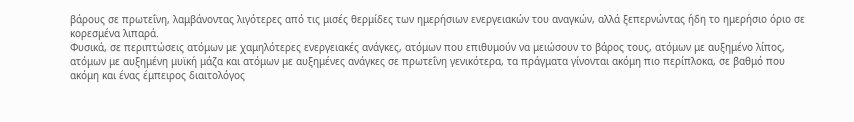βάρους σε πρωτεΐνη, λαμβάνοντας λιγότερες από τις μισές θερμίδες των ημερήσιων ενεργειακών του αναγκών, αλλά ξεπερνώντας ήδη το ημερήσιο όριο σε κορεσμένα λιπαρά.
Φυσικά, σε περιπτώσεις ατόμων με χαμηλότερες ενεργειακές ανάγκες, ατόμων που επιθυμούν να μειώσουν το βάρος τους, ατόμων με αυξημένο λίπος, ατόμων με αυξημένη μυϊκή μάζα και ατόμων με αυξημένες ανάγκες σε πρωτεΐνη γενικότερα, τα πράγματα γίνονται ακόμη πιο περίπλοκα, σε βαθμό που ακόμη και ένας έμπειρος διαιτολόγος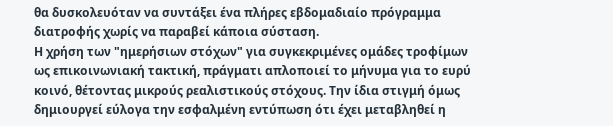θα δυσκολευόταν να συντάξει ένα πλήρες εβδομαδιαίο πρόγραμμα διατροφής χωρίς να παραβεί κάποια σύσταση.
Η χρήση των "ημερήσιων στόχων" για συγκεκριμένες ομάδες τροφίμων ως επικοινωνιακή τακτική, πράγματι απλοποιεί το μήνυμα για το ευρύ κοινό, θέτοντας μικρούς ρεαλιστικούς στόχους. Την ίδια στιγμή όμως δημιουργεί εύλογα την εσφαλμένη εντύπωση ότι έχει μεταβληθεί η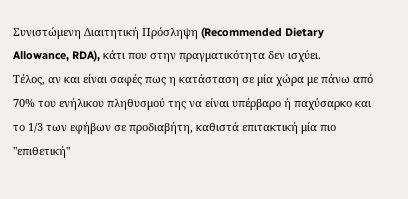Συνιστώμενη Διαιτητική Πρόσληψη (Recommended Dietary Allowance, RDA), κάτι που στην πραγματικότητα δεν ισχύει.
Τέλος, αν και είναι σαφές πως η κατάσταση σε μία χώρα με πάνω από 70% του ενήλικου πληθυσμού της να είναι υπέρβαρο ή παχύσαρκο και το 1/3 των εφήβων σε προδιαβήτη, καθιστά επιτακτική μία πιο "επιθετική"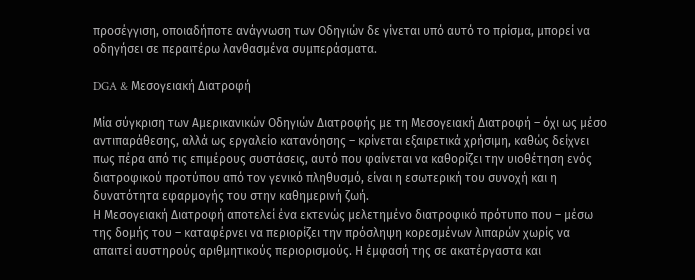προσέγγιση, οποιαδήποτε ανάγνωση των Οδηγιών δε γίνεται υπό αυτό το πρίσμα, μπορεί να οδηγήσει σε περαιτέρω λανθασμένα συμπεράσματα.

DGA & Μεσογειακή Διατροφή

Μία σύγκριση των Αμερικανικών Οδηγιών Διατροφής με τη Μεσογειακή Διατροφή – όχι ως μέσο αντιπαράθεσης, αλλά ως εργαλείο κατανόησης – κρίνεται εξαιρετικά χρήσιμη, καθώς δείχνει πως πέρα από τις επιμέρους συστάσεις, αυτό που φαίνεται να καθορίζει την υιοθέτηση ενός διατροφικού προτύπου από τον γενικό πληθυσμό, είναι η εσωτερική του συνοχή και η δυνατότητα εφαρμογής του στην καθημερινή ζωή.
Η Μεσογειακή Διατροφή αποτελεί ένα εκτενώς μελετημένο διατροφικό πρότυπο που – μέσω της δομής του – καταφέρνει να περιορίζει την πρόσληψη κορεσμένων λιπαρών χωρίς να απαιτεί αυστηρούς αριθμητικούς περιορισμούς. Η έμφασή της σε ακατέργαστα και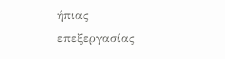ήπιας επεξεργασίας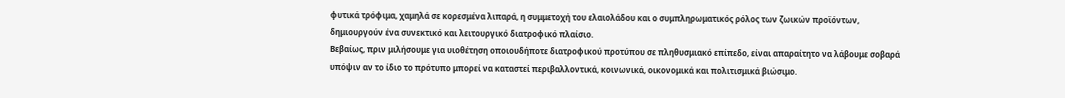φυτικά τρόφιμα, χαμηλά σε κορεσμένα λιπαρά, η συμμετοχή του ελαιολάδου και ο συμπληρωματικός ρόλος των ζωικών προϊόντων, δημιουργούν ένα συνεκτικό και λειτουργικό διατροφικό πλαίσιο.
Βεβαίως, πριν μιλήσουμε για υιοθέτηση οποιουδήποτε διατροφικού προτύπου σε πληθυσμιακό επίπεδο, είναι απαραίτητο να λάβουμε σοβαρά υπόψιν αν το ίδιο το πρότυπο μπορεί να καταστεί περιβαλλοντικά, κοινωνικά, οικονομικά και πολιτισμικά βιώσιμο.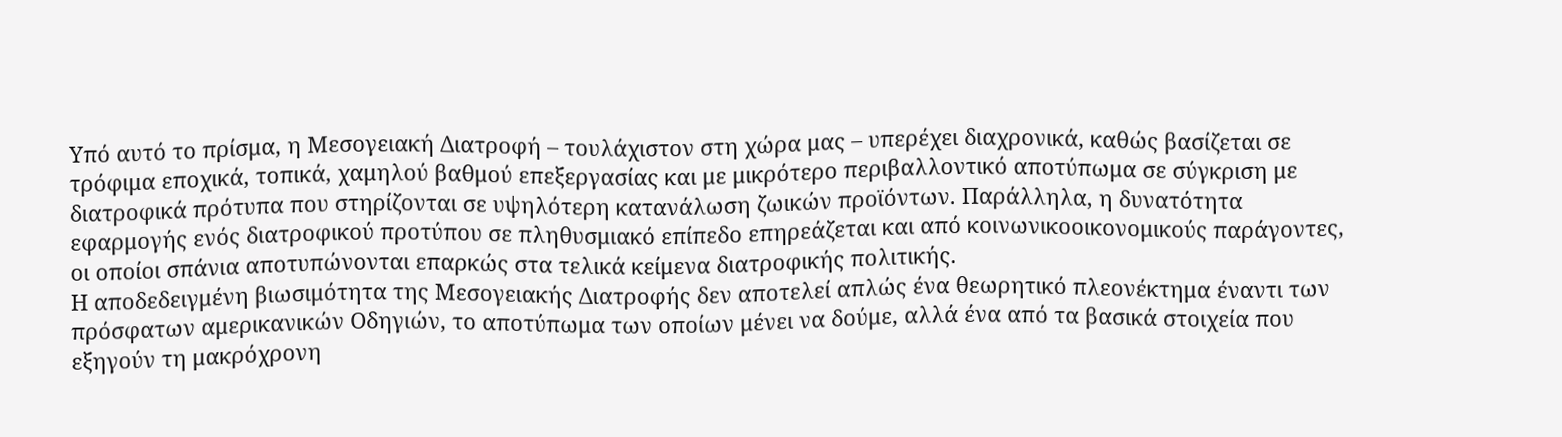Υπό αυτό το πρίσμα, η Μεσογειακή Διατροφή – τουλάχιστον στη χώρα μας – υπερέχει διαχρονικά, καθώς βασίζεται σε τρόφιμα εποχικά, τοπικά, χαμηλού βαθμού επεξεργασίας και με μικρότερο περιβαλλοντικό αποτύπωμα σε σύγκριση με διατροφικά πρότυπα που στηρίζονται σε υψηλότερη κατανάλωση ζωικών προϊόντων. Παράλληλα, η δυνατότητα εφαρμογής ενός διατροφικού προτύπου σε πληθυσμιακό επίπεδο επηρεάζεται και από κοινωνικοοικονομικούς παράγοντες, οι οποίοι σπάνια αποτυπώνονται επαρκώς στα τελικά κείμενα διατροφικής πολιτικής.
Η αποδεδειγμένη βιωσιμότητα της Μεσογειακής Διατροφής δεν αποτελεί απλώς ένα θεωρητικό πλεονέκτημα έναντι των πρόσφατων αμερικανικών Οδηγιών, το αποτύπωμα των οποίων μένει να δούμε, αλλά ένα από τα βασικά στοιχεία που εξηγούν τη μακρόχρονη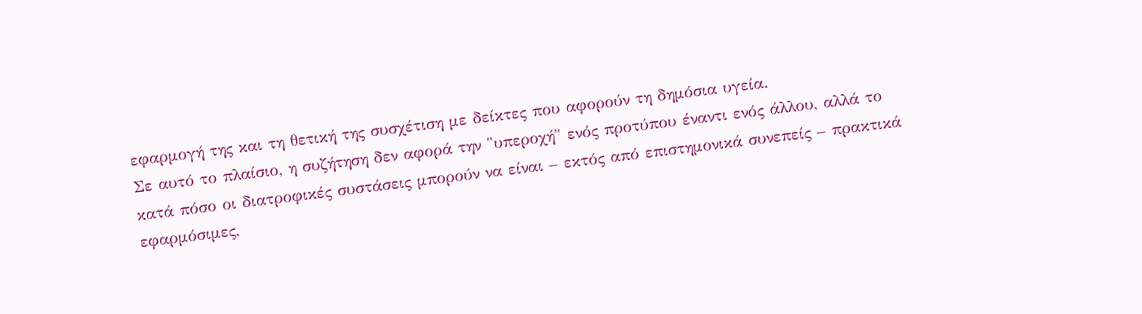εφαρμογή της και τη θετική της συσχέτιση με δείκτες που αφορούν τη δημόσια υγεία.
Σε αυτό το πλαίσιο, η συζήτηση δεν αφορά την "υπεροχή" ενός προτύπου έναντι ενός άλλου, αλλά το κατά πόσο οι διατροφικές συστάσεις μπορούν να είναι – εκτός από επιστημονικά συνεπείς – πρακτικά εφαρμόσιμες,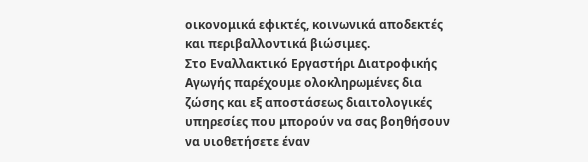οικονομικά εφικτές, κοινωνικά αποδεκτές και περιβαλλοντικά βιώσιμες.
Στο Εναλλακτικό Εργαστήρι Διατροφικής Αγωγής παρέχουμε ολοκληρωμένες δια ζώσης και εξ αποστάσεως διαιτολογικές υπηρεσίες που μπορούν να σας βοηθήσουν να υιοθετήσετε έναν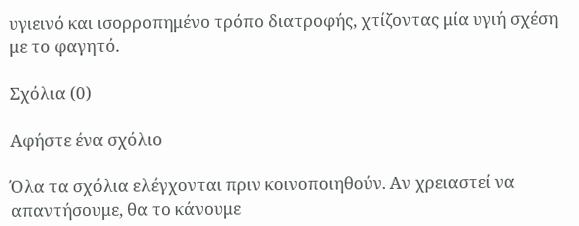υγιεινό και ισορροπημένο τρόπο διατροφής, χτίζοντας μία υγιή σχέση με το φαγητό.

Σχόλια (0)

Αφήστε ένα σχόλιο

Όλα τα σχόλια ελέγχονται πριν κοινοποιηθούν. Αν χρειαστεί να απαντήσουμε, θα το κάνουμε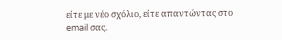είτε με νέο σχόλιο, είτε απαντώντας στο email σας.